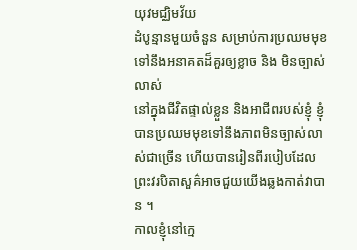យុវមជ្ឈិមវ័យ
ដំបូន្មានមួយចំនួន សម្រាប់ការប្រឈមមុខទៅនឹងអនាគតដ៏គួរឲ្យខ្លាច និង មិនច្បាស់លាស់
នៅក្នុងជីវិតផ្ទាល់ខ្លួន និងអាជីពរបស់ខ្ញុំ ខ្ញុំបានប្រឈមមុខទៅនឹងភាពមិនច្បាស់លាស់ជាច្រើន ហើយបានរៀនពីរបៀបដែលព្រះវរបិតាសួគ៌អាចជួយយើងឆ្លងកាត់វាបាន ។
កាលខ្ញុំនៅក្មេ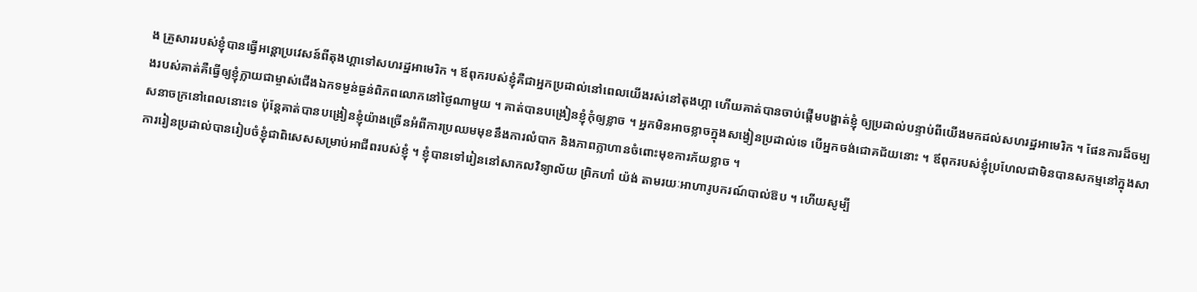ង គ្រួសាររបស់ខ្ញុំបានធ្វើអន្តោប្រវេសន៍ពីតុងហ្គាទៅសហរដ្ឋអាមេរិក ។ ឪពុករបស់ខ្ញុំគឺជាអ្នកប្រដាល់នៅពេលយើងរស់នៅតុងហ្គា ហើយគាត់បានចាប់ផ្តើមបង្ហាត់ខ្ញុំ ឲ្យប្រដាល់បន្ទាប់ពីយើងមកដល់សហរដ្ឋអាមេរិក ។ ផែនការដ៏ចម្បងរបស់គាត់គឺធ្វើឲ្យខ្ញុំក្លាយជាម្ចាស់ជើងឯកទម្ងន់ធ្ងន់ពិភពលោកនៅថ្ងៃណាមួយ ។ គាត់បានបង្រៀនខ្ញុំកុំឲ្យខ្លាច ។ អ្នកមិនអាចខ្លាចក្នុងសង្វៀនប្រដាល់ទេ បើអ្នកចង់ជោគជ័យនោះ ។ ឪពុករបស់ខ្ញុំប្រហែលជាមិនបានសកម្មនៅក្នុងសាសនាចក្រនៅពេលនោះទេ ប៉ុន្តែគាត់បានបង្រៀនខ្ញុំយ៉ាងច្រើនអំពីការប្រឈមមុខនឹងការលំបាក និងភាពក្លាហានចំពោះមុខការភ័យខ្លាច ។
ការរៀនប្រដាល់បានរៀបចំខ្ញុំជាពិសេសសម្រាប់អាជីពរបស់ខ្ញុំ ។ ខ្ញុំបានទៅរៀននៅសាកលវិទ្យាល័យ ព្រិកហាំ យ៉ង់ តាមរយៈអាហារូបករណ៍បាល់ឱប ។ ហើយសូម្បី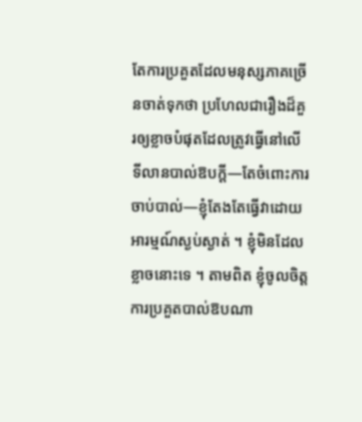តែការប្រគួតដែលមនុស្សភាគច្រើនចាត់ទុកថា ប្រហែលជារឿងដ៏គួរឲ្យខ្លាចបំផុតដែលត្រូវធ្វើនៅលើទីលានបាល់ឱបក្តី—តែចំពោះការចាប់បាល់—ខ្ញុំតែងតែធ្វើវាដោយអារម្មណ៍ស្ងប់ស្ងាត់ ។ ខ្ញុំមិនដែលខ្លាចនោះទេ ។ តាមពិត ខ្ញុំចូលចិត្តការប្រគួតបាល់ឱបណា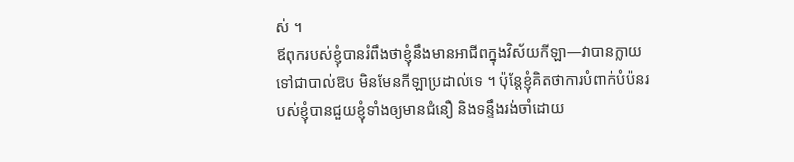ស់ ។
ឪពុករបស់ខ្ញុំបានរំពឹងថាខ្ញុំនឹងមានអាជីពក្នុងវិស័យកីឡា—វាបានក្លាយទៅជាបាល់ឱប មិនមែនកីឡាប្រដាល់ទេ ។ ប៉ុន្តែខ្ញុំគិតថាការបំពាក់បំប៉នរបស់ខ្ញុំបានជួយខ្ញុំទាំងឲ្យមានជំនឿ និងទន្ទឹងរង់ចាំដោយ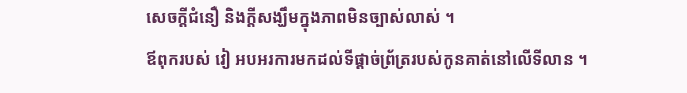សេចក្តីជំនឿ និងក្តីសង្ឃឹមក្នុងភាពមិនច្បាស់លាស់ ។
ឪពុករបស់ វៀ អបអរការមកដល់ទីផ្តាច់ព្រ័ត្ររបស់កូនគាត់នៅលើទីលាន ។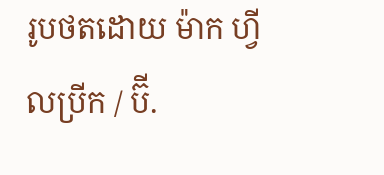រូបថតដោយ ម៉ាក ហ្វីលប្រីក / ប៊ី.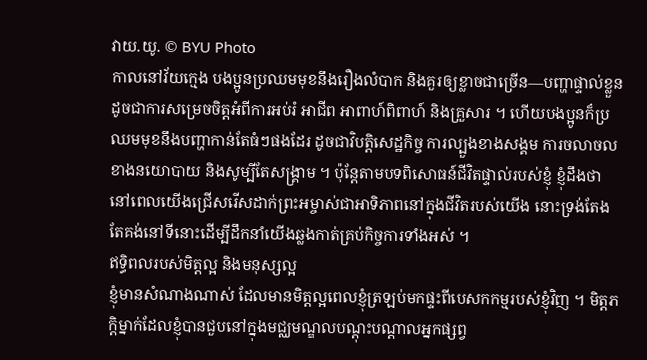វាយ.យូ. © BYU Photo
កាលនៅវ័យក្មេង បងប្អូនប្រឈមមុខនឹងរឿងលំបាក និងគួរឲ្យខ្លាចជាច្រើន—បញ្ហាផ្ទាល់ខ្លួនដូចជាការសម្រេចចិត្តអំពីការអប់រំ អាជីព អាពាហ៍ពិពាហ៍ និងគ្រួសារ ។ ហើយបងប្អូនក៏ប្រឈមមុខនឹងបញ្ហាកាន់តែធំៗផងដែរ ដូចជាវិបត្តិសេដ្ឋកិច្ច ការល្បួងខាងសង្គម ការចលាចលខាងនយោបាយ និងសូម្បីតែសង្គ្រាម ។ ប៉ុន្តែតាមបទពិសោធន៍ជីវិតផ្ទាល់របស់ខ្ញុំ ខ្ញុំដឹងថា នៅពេលយើងជ្រើសរើសដាក់ព្រះអម្ចាស់ជាអាទិភាពនៅក្នុងជីវិតរបស់យើង នោះទ្រង់តែងតែគង់នៅទីនោះដើម្បីដឹកនាំយើងឆ្លងកាត់គ្រប់កិច្ចការទាំងអស់ ។
ឥទ្ធិពលរបស់មិត្តល្អ និងមនុស្សល្អ
ខ្ញុំមានសំណាងណាស់ ដែលមានមិត្តល្អពេលខ្ញុំត្រឡប់មកផ្ទះពីបេសកកម្មរបស់ខ្ញុំវិញ ។ មិត្តភក្តិម្នាក់ដែលខ្ញុំបានជួបនៅក្នុងមជ្ឈមណ្ឌលបណ្ដុះបណ្ដាលអ្នកផ្សព្វ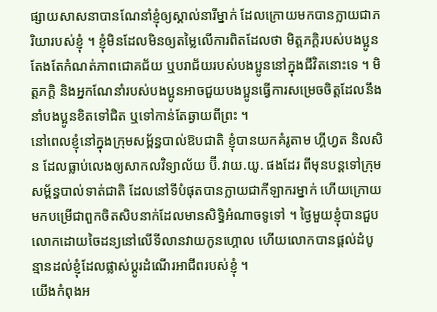ផ្សាយសាសនាបានណែនាំខ្ញុំឲ្យស្គាល់នារីម្នាក់ ដែលក្រោយមកបានក្លាយជាភរិយារបស់ខ្ញុំ ។ ខ្ញុំមិនដែលមិនឲ្យតម្លៃលើការពិតដែលថា មិត្តភក្តិរបស់បងប្អូនតែងតែកំណត់ភាពជោគជ័យ ឬបរាជ័យរបស់បងប្អូននៅក្នុងជីវិតនោះទេ ។ មិត្តភក្តិ និងអ្នកណែនាំរបស់បងប្អូនអាចជួយបងប្អូនធ្វើការសម្រេចចិត្តដែលនឹងនាំបងប្អូនខិតទៅជិត ឬទៅកាន់តែឆ្ងាយពីព្រះ ។
នៅពេលខ្ញុំនៅក្នុងក្រុមសម័្ពន្ធបាល់ឱបជាតិ ខ្ញុំបានយកគំរូតាម ហ្គីហ្វត និលសិន ដែលធ្លាប់លេងឲ្យសាកលវិទ្យាល័យ ប៊ី.វាយ.យូ. ផងដែរ ពីមុនបន្តទៅក្រុមសម័្ពន្ធបាល់ទាត់ជាតិ ដែលនៅទីបំផុតបានក្លាយជាកីឡាករម្នាក់ ហើយក្រោយមកបម្រើជាពួកចិតសិបនាក់ដែលមានសិទ្ធិអំណាចទូទៅ ។ ថ្ងៃមួយខ្ញុំបានជួបលោកដោយចៃដន្យនៅលើទីលានវាយកូនហ្គោល ហើយលោកបានផ្តល់ដំបូន្មានដល់ខ្ញុំដែលផ្លាស់ប្តូរដំណើរអាជីពរបស់ខ្ញុំ ។
យើងកំពុងអ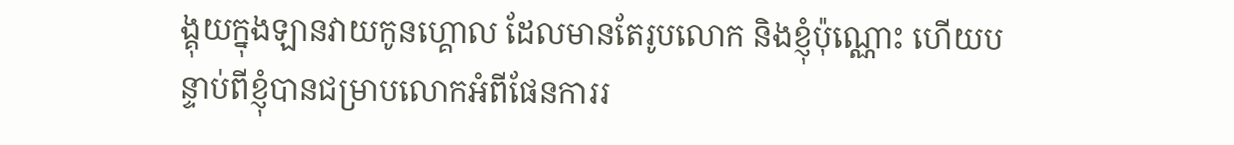ង្គុយក្នុងឡានវាយកូនហ្គោល ដែលមានតែរូបលោក និងខ្ញុំប៉ុណ្ណោះ ហើយបន្ទាប់ពីខ្ញុំបានជម្រាបលោកអំពីផែនការរ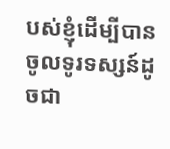បស់ខ្ញុំដើម្បីបានចូលទូរទស្សន៍ដូចជា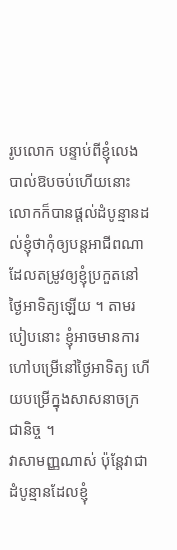រូបលោក បន្ទាប់ពីខ្ញុំលេងបាល់ឱបចប់ហើយនោះ លោកក៏បានផ្តល់ដំបូន្មានដល់ខ្ញុំថាកុំឲ្យបន្តអាជីពណា ដែលតម្រូវឲ្យខ្ញុំប្រកួតនៅថ្ងៃអាទិត្យឡើយ ។ តាមរបៀបនោះ ខ្ញុំអាចមានការហៅបម្រើនៅថ្ងៃអាទិត្យ ហើយបម្រើក្នុងសាសនាចក្រជានិច្ច ។
វាសាមញ្ញណាស់ ប៉ុន្តែវាជាដំបូន្មានដែលខ្ញុំ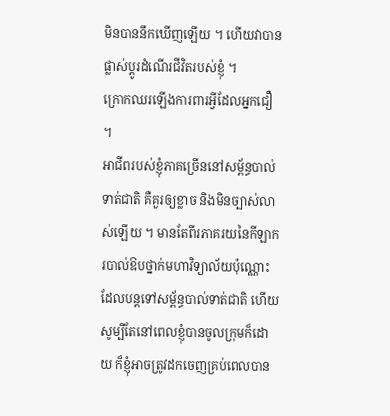មិនបាននឹកឃើញឡើយ ។ ហើយវាបានផ្លាស់ប្តូរដំណើរជីវិតរបស់ខ្ញុំ ។
ក្រោកឈរឡើងការពារអ្វីដែលអ្នកជឿ ។
អាជីពរបស់ខ្ញុំភាគច្រើននៅសម័្ពន្ធបាល់ទាត់ជាតិ គឺគួរឲ្យខ្លាច និងមិនច្បាស់លាស់ឡើយ ។ មានតែពីរភាគរយនៃកីឡាករបាល់ឱបថ្នាក់មហាវិទ្យាល័យប៉ុណ្ណោះដែលបន្តទៅសម័្ពន្ធបាល់ទាត់ជាតិ ហើយសូម្បីតែនៅពេលខ្ញុំបានចូលក្រុមក៏ដោយ ក៏ខ្ញុំអាចត្រូវដកចេញគ្រប់ពេលបាន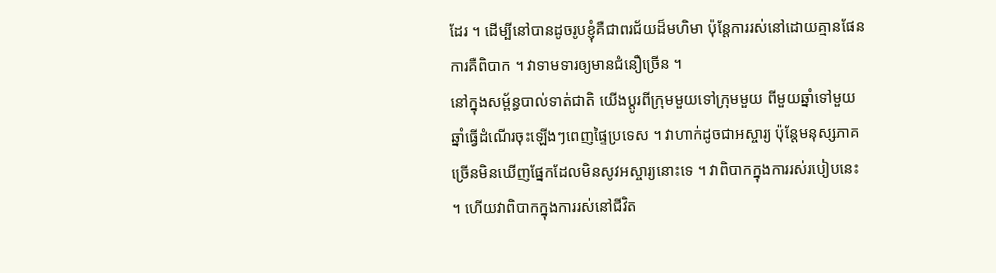ដែរ ។ ដើម្បីនៅបានដូចរូបខ្ញុំគឺជាពរជ័យដ៏មហិមា ប៉ុន្តែការរស់នៅដោយគ្មានផែនការគឺពិបាក ។ វាទាមទារឲ្យមានជំនឿច្រើន ។
នៅក្នុងសម័្ពន្ធបាល់ទាត់ជាតិ យើងប្តូរពីក្រុមមួយទៅក្រុមមួយ ពីមួយឆ្នាំទៅមួយឆ្នាំធ្វើដំណើរចុះឡើងៗពេញផ្ទៃប្រទេស ។ វាហាក់ដូចជាអស្ចារ្យ ប៉ុន្តែមនុស្សភាគច្រើនមិនឃើញផ្នែកដែលមិនសូវអស្ចារ្យនោះទេ ។ វាពិបាកក្នុងការរស់របៀបនេះ ។ ហើយវាពិបាកក្នុងការរស់នៅជីវិត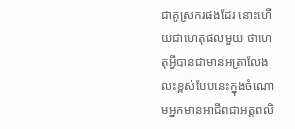ជាគូស្រករផងដែរ នោះហើយជាហេតុផលមួយ ថាហេតុអ្វីបានជាមានអត្រាលែងលះខ្ពស់បែបនេះក្នុងចំណោមអ្នកមានអាជីពជាអត្តពលិ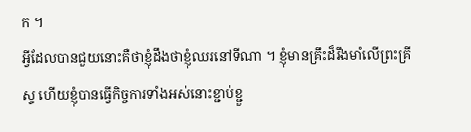ក ។
អ្វីដែលបានជួយនោះគឺថាខ្ញុំដឹងថាខ្ញុំឈរនៅទីណា ។ ខ្ញុំមានគ្រឹះដ៏រឹងមាំលើព្រះគ្រីស្ទ ហើយខ្ញុំបានធ្វើកិច្ចការទាំងអស់នោះខ្ជាប់ខ្ជួ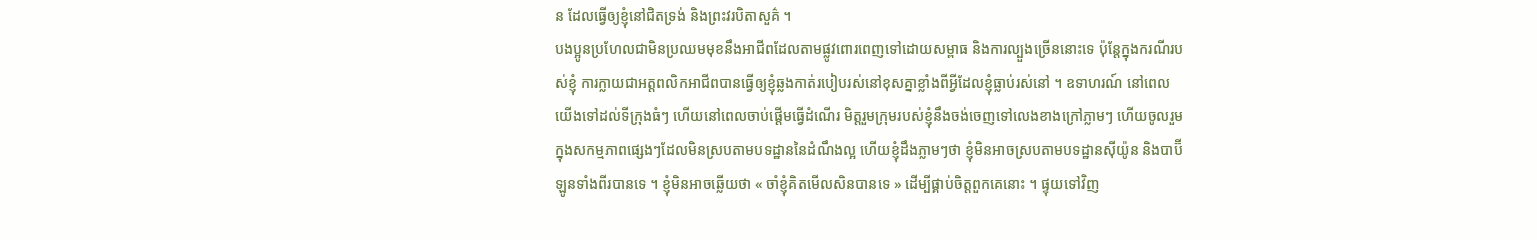ន ដែលធ្វើឲ្យខ្ញុំនៅជិតទ្រង់ និងព្រះវរបិតាសួគ៌ ។
បងប្អូនប្រហែលជាមិនប្រឈមមុខនឹងអាជីពដែលតាមផ្លូវពោរពេញទៅដោយសម្ពាធ និងការល្បួងច្រើននោះទេ ប៉ុន្តែក្នុងករណីរបស់ខ្ញុំ ការក្លាយជាអត្តពលិកអាជីពបានធ្វើឲ្យខ្ញុំឆ្លងកាត់របៀបរស់នៅខុសគ្នាខ្លាំងពីអ្វីដែលខ្ញុំធ្លាប់រស់នៅ ។ ឧទាហរណ៍ នៅពេលយើងទៅដល់ទីក្រុងធំៗ ហើយនៅពេលចាប់ផ្តើមធ្វើដំណើរ មិត្តរួមក្រុមរបស់ខ្ញុំនឹងចង់ចេញទៅលេងខាងក្រៅភ្លាមៗ ហើយចូលរួមក្នុងសកម្មភាពផ្សេងៗដែលមិនស្របតាមបទដ្ឋាននៃដំណឹងល្អ ហើយខ្ញុំដឹងភ្លាមៗថា ខ្ញុំមិនអាចស្របតាមបទដ្ឋានស៊ីយ៉ូន និងបាប៊ីឡូនទាំងពីរបានទេ ។ ខ្ញុំមិនអាចឆ្លើយថា « ចាំខ្ញុំគិតមើលសិនបានទេ » ដើម្បីផ្គាប់ចិត្តពួកគេនោះ ។ ផ្ទុយទៅវិញ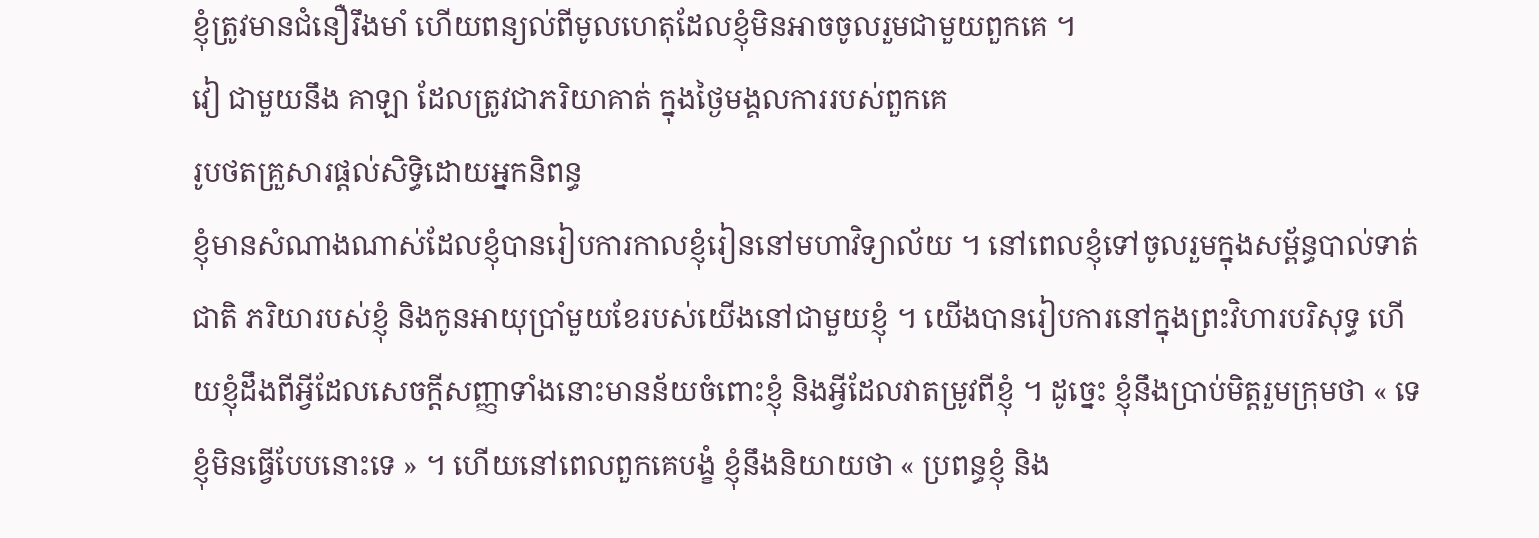ខ្ញុំត្រូវមានជំនឿរឹងមាំ ហើយពន្យល់ពីមូលហេតុដែលខ្ញុំមិនអាចចូលរួមជាមួយពួកគេ ។
វៀ ជាមួយនឹង គាឡា ដែលត្រូវជាភរិយាគាត់ ក្នុងថ្ងៃមង្គលការរបស់ពួកគេ
រូបថតគ្រួសារផ្តល់សិទ្ធិដោយអ្នកនិពន្ធ
ខ្ញុំមានសំណាងណាស់ដែលខ្ញុំបានរៀបការកាលខ្ញុំរៀននៅមហាវិទ្យាល័យ ។ នៅពេលខ្ញុំទៅចូលរួមក្នុងសម័្ពន្ធបាល់ទាត់ជាតិ ភរិយារបស់ខ្ញុំ និងកូនអាយុប្រាំមួយខែរបស់យើងនៅជាមួយខ្ញុំ ។ យើងបានរៀបការនៅក្នុងព្រះវិហារបរិសុទ្ធ ហើយខ្ញុំដឹងពីអ្វីដែលសេចក្ដីសញ្ញាទាំងនោះមានន័យចំពោះខ្ញុំ និងអ្វីដែលវាតម្រូវពីខ្ញុំ ។ ដូច្នេះ ខ្ញុំនឹងប្រាប់មិត្តរួមក្រុមថា « ទេ ខ្ញុំមិនធ្វើបែបនោះទេ » ។ ហើយនៅពេលពួកគេបង្ខំ ខ្ញុំនឹងនិយាយថា « ប្រពន្ធខ្ញុំ និង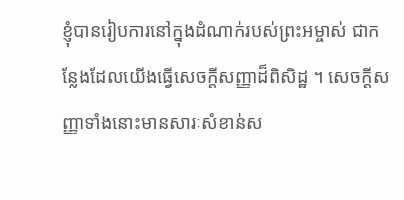ខ្ញុំបានរៀបការនៅក្នុងដំណាក់របស់ព្រះអម្ចាស់ ជាកន្លែងដែលយើងធ្វើសេចក្ដីសញ្ញាដ៏ពិសិដ្ឋ ។ សេចក្ដីសញ្ញាទាំងនោះមានសារៈសំខាន់ស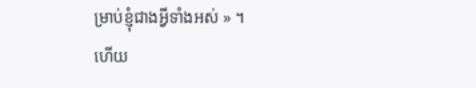ម្រាប់ខ្ញុំជាងអ្វីទាំងអស់ » ។
ហើយ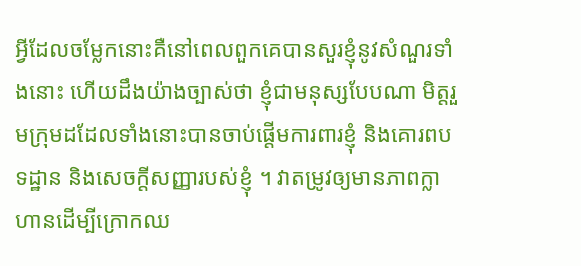អ្វីដែលចម្លែកនោះគឺនៅពេលពួកគេបានសួរខ្ញុំនូវសំណួរទាំងនោះ ហើយដឹងយ៉ាងច្បាស់ថា ខ្ញុំជាមនុស្សបែបណា មិត្តរួមក្រុមដដែលទាំងនោះបានចាប់ផ្តើមការពារខ្ញុំ និងគោរពបទដ្ឋាន និងសេចក្តីសញ្ញារបស់ខ្ញុំ ។ វាតម្រូវឲ្យមានភាពក្លាហានដើម្បីក្រោកឈ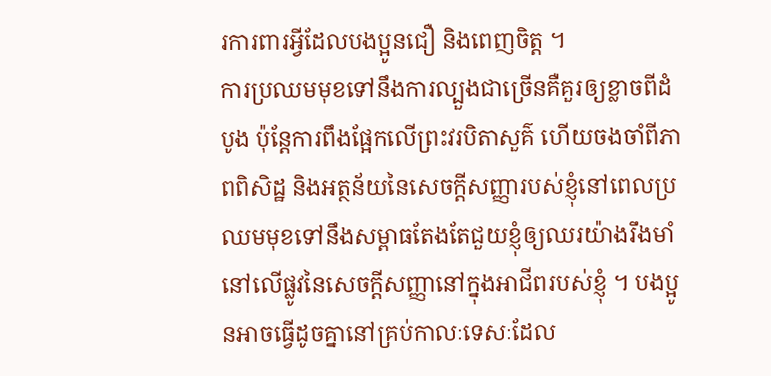រការពារអ្វីដែលបងប្អូនជឿ និងពេញចិត្ត ។
ការប្រឈមមុខទៅនឹងការល្បួងជាច្រើនគឺគួរឲ្យខ្លាចពីដំបូង ប៉ុន្តែការពឹងផ្អែកលើព្រះវរបិតាសួគ៌ ហើយចងចាំពីភាពពិសិដ្ឋ និងអត្ថន័យនៃសេចក្តីសញ្ញារបស់ខ្ញុំនៅពេលប្រឈមមុខទៅនឹងសម្ពាធតែងតែជួយខ្ញុំឲ្យឈរយ៉ាងរឹងមាំនៅលើផ្លូវនៃសេចក្តីសញ្ញានៅក្នុងអាជីពរបស់ខ្ញុំ ។ បងប្អូនអាចធ្វើដូចគ្នានៅគ្រប់កាលៈទេសៈដែល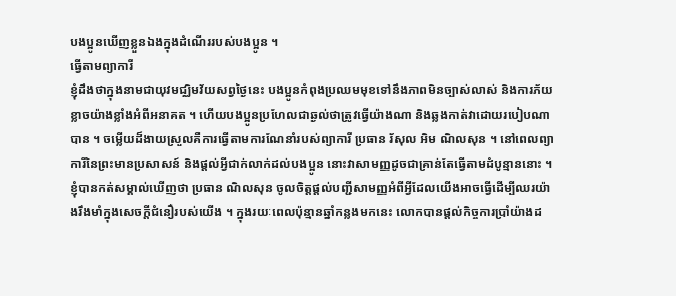បងប្អូនឃើញខ្លួនឯងក្នុងដំណើររបស់បងប្អូន ។
ធ្វើតាមព្យាការី
ខ្ញុំដឹងថាក្នុងនាមជាយុវមជ្ឈិមវ័យសព្វថ្ងៃនេះ បងប្អូនកំពុងប្រឈមមុខទៅនឹងភាពមិនច្បាស់លាស់ និងការភ័យខ្លាចយ៉ាងខ្លាំងអំពីអនាគត ។ ហើយបងប្អូនប្រហែលជាឆ្ងល់ថាត្រូវធ្វើយ៉ាងណា និងឆ្លងកាត់វាដោយរបៀបណាបាន ។ ចម្លើយដ៏ងាយស្រួលគឺការធ្វើតាមការណែនាំរបស់ព្យាការី ប្រធាន រ័សុល អិម ណិលសុន ។ នៅពេលព្យាការីនៃព្រះមានប្រសាសន៍ និងផ្តល់អ្វីជាក់លាក់ដល់បងប្អូន នោះវាសាមញ្ញដូចជាគ្រាន់តែធ្វើតាមដំបូន្មាននោះ ។
ខ្ញុំបានកត់សម្គាល់ឃើញថា ប្រធាន ណិលសុន ចូលចិត្តផ្ដល់បញ្ជីសាមញ្ញអំពីអ្វីដែលយើងអាចធ្វើដើម្បីឈរយ៉ាងរឹងមាំក្នុងសេចក្ដីជំនឿរបស់យើង ។ ក្នុងរយៈពេលប៉ុន្មានឆ្នាំកន្លងមកនេះ លោកបានផ្តល់កិច្ចការប្រាំយ៉ាងដ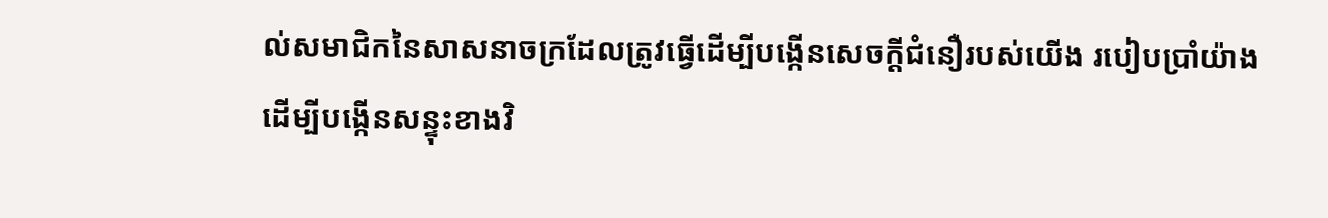ល់សមាជិកនៃសាសនាចក្រដែលត្រូវធ្វើដើម្បីបង្កើនសេចក្តីជំនឿរបស់យើង របៀបប្រាំយ៉ាងដើម្បីបង្កើនសន្ទុះខាងវិ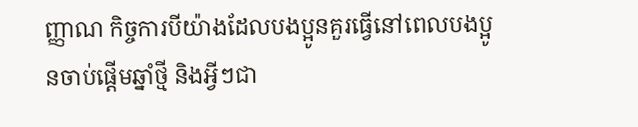ញ្ញាណ កិច្ចការបីយ៉ាងដែលបងប្អូនគួរធ្វើនៅពេលបងប្អូនចាប់ផ្តើមឆ្នាំថ្មី និងអ្វីៗជា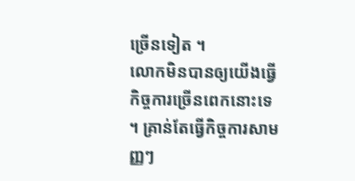ច្រើនទៀត ។
លោកមិនបានឲ្យយើងធ្វើកិច្ចការច្រើនពេកនោះទេ ។ គ្រាន់តែធ្វើកិច្ចការសាមញ្ញៗ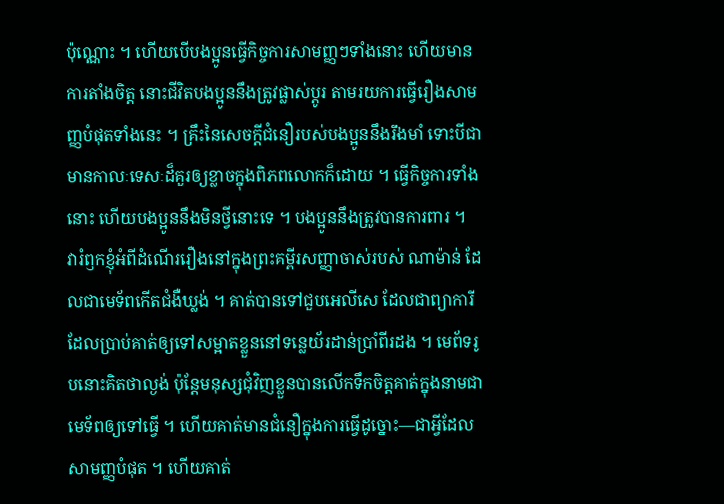ប៉ុណ្ណោះ ។ ហើយបើបងប្អូនធ្វើកិច្ចការសាមញ្ញៗទាំងនោះ ហើយមានការតាំងចិត្ត នោះជីវិតបងប្អូននឹងត្រូវផ្លាស់ប្តូរ តាមរយការធ្វើរឿងសាមញ្ញបំផុតទាំងនេះ ។ គ្រឹះនៃសេចក្តីជំនឿរបស់បងប្អូននឹងរឹងមាំ ទោះបីជាមានកាលៈទេសៈដ៏គួរឲ្យខ្លាចក្នុងពិភពលោកក៏ដោយ ។ ធ្វើកិច្ចការទាំងនោះ ហើយបងប្អូននឹងមិនថ្វីនោះទេ ។ បងប្អូននឹងត្រូវបានការពារ ។
វារំឭកខ្ញុំអំពីដំណើររឿងនៅក្នុងព្រះគម្ពីរសញ្ញាចាស់របស់ ណាម៉ាន់ ដែលជាមេទ័ពកើតជំងឺឃ្លង់ ។ គាត់បានទៅជួបអេលីសេ ដែលជាព្យាការី ដែលប្រាប់គាត់ឲ្យទៅសម្អាតខ្លួននៅទន្លេយ័រដាន់ប្រាំពីរដង ។ មេព័ទរូបនោះគិតថាល្ងង់ ប៉ុន្តែមនុស្សជុំវិញខ្លួនបានលើកទឹកចិត្តគាត់ក្នុងនាមជាមេទ័ពឲ្យទៅធ្វើ ។ ហើយគាត់មានជំនឿក្នុងការធ្វើដូច្នោះ—ជាអ្វីដែលសាមញ្ញបំផុត ។ ហើយគាត់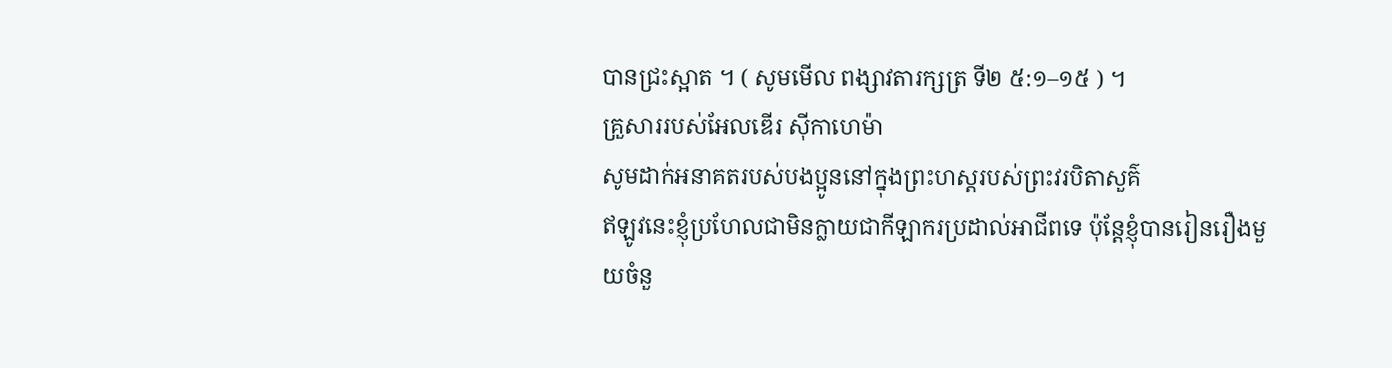បានជ្រះស្អាត ។ ( សូមមើល ពង្សាវតារក្សត្រ ទី២ ៥:១–១៥ ) ។
គ្រួសាររបស់អែលឌើរ ស៊ីកាហេម៉ា
សូមដាក់អនាគតរបស់បងប្អូននៅក្នុងព្រះហស្តរបស់ព្រះវរបិតាសួគ៌
ឥឡូវនេះខ្ញុំប្រហែលជាមិនក្លាយជាកីឡាករប្រដាល់អាជីពទេ ប៉ុន្តែខ្ញុំបានរៀនរឿងមួយចំនួ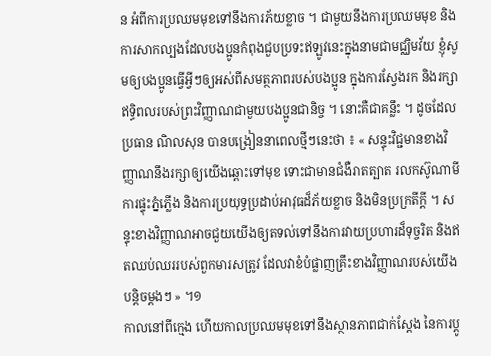ន អំពីការប្រឈមមុខទៅនឹងការភ័យខ្លាច ។ ជាមួយនឹងការប្រឈមមុខ និងការសាកល្បងដែលបងប្អូនកំពុងជួបប្រទះឥឡូវនេះក្នុងនាមជាមជ្ឈិមវ័យ ខ្ញុំសូមឲ្យបងប្អូនធ្វើអ្វីៗឲ្យអស់ពីសមត្ថភាពរបស់បងប្អូន ក្នុងការស្វែងរក និងរក្សាឥទ្ធិពលរបស់ព្រះវិញ្ញាណជាមួយបងប្អូនជានិច្ច ។ នោះគឺជាគន្លឹះ ។ ដូចដែលប្រធាន ណិលសុន បានបង្រៀននាពេលថ្មីៗនេះថា ៖ « សន្ទុះវិជ្ជមានខាងវិញ្ញាណនឹងរក្សាឲ្យយើងឆ្ពោះទៅមុខ ទោះជាមានជំងឺរាតត្បាត រលកស៊ូណាមី ការផ្ទុះភ្នំភ្លើង និងការប្រយុទ្ធប្រដាប់អាវុធដ៏ភ័យខ្លាច និងមិនប្រក្រតីក្ដី ។ សន្ទុះខាងវិញ្ញាណអាចជួយយើងឲ្យតទល់ទៅនឹងការវាយប្រហារដ៏ទុច្ចរិត និងឥតឈប់ឈររបស់ពួកមារសត្រូវ ដែលវាខំបំផ្លាញគ្រឹះខាងវិញ្ញាណរបស់យើងបន្ដិចម្តងៗ » ។១
កាលនៅពីក្មេង ហើយកាលប្រឈមមុខទៅនឹងស្ថានភាពជាក់ស្តែង នៃការប្តូ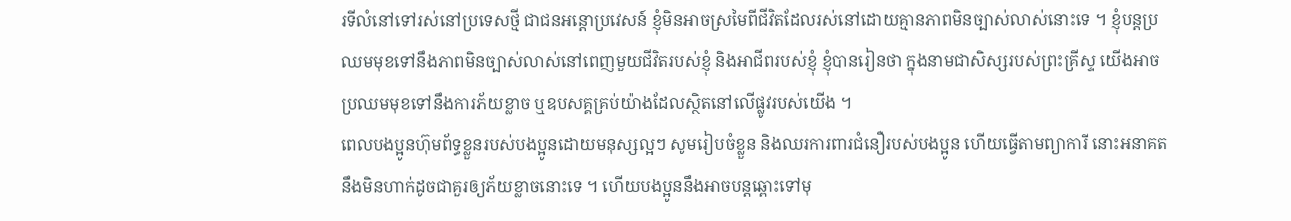រទីលំនៅទៅរស់នៅប្រទេសថ្មី ជាជនអន្តោប្រវេសន៍ ខ្ញុំមិនអាចស្រមៃពីជីវិតដែលរស់នៅដោយគ្មានភាពមិនច្បាស់លាស់នោះទេ ។ ខ្ញុំបន្តប្រឈមមុខទៅនឹងភាពមិនច្បាស់លាស់នៅពេញមួយជីវិតរបស់ខ្ញុំ និងអាជីពរបស់ខ្ញុំ ខ្ញុំបានរៀនថា ក្នុងនាមជាសិស្សរបស់ព្រះគ្រីស្ទ យើងអាចប្រឈមមុខទៅនឹងការភ័យខ្លាច ឬឧបសគ្គគ្រប់យ៉ាងដែលស្ថិតនៅលើផ្លូវរបស់យើង ។
ពេលបងប្អូនហ៊ុមព័ទ្ធខ្លួនរបស់បងប្អូនដោយមនុស្សល្អៗ សូមរៀបចំខ្លួន និងឈរការពារជំនឿរបស់បងប្អូន ហើយធ្វើតាមព្យាការី នោះអនាគតនឹងមិនហាក់ដូចជាគួរឲ្យភ័យខ្លាចនោះទេ ។ ហើយបងប្អូននឹងអាចបន្តឆ្ពោះទៅមុ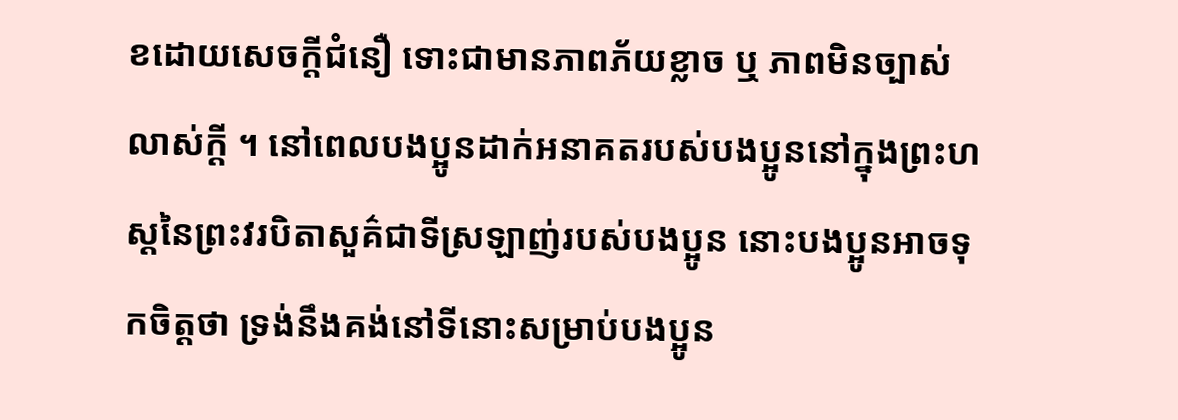ខដោយសេចក្តីជំនឿ ទោះជាមានភាពភ័យខ្លាច ឬ ភាពមិនច្បាស់លាស់ក្តី ។ នៅពេលបងប្អូនដាក់អនាគតរបស់បងប្អូននៅក្នុងព្រះហស្តនៃព្រះវរបិតាសួគ៌ជាទីស្រឡាញ់របស់បងប្អូន នោះបងប្អូនអាចទុកចិត្តថា ទ្រង់នឹងគង់នៅទីនោះសម្រាប់បងប្អូន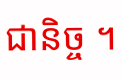ជានិច្ច ។